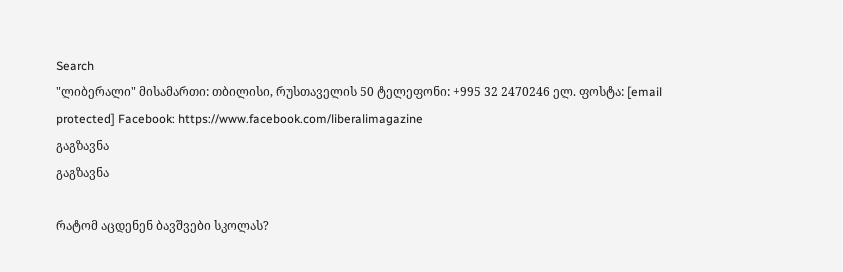Search
"ლიბერალი" მისამართი: თბილისი, რუსთაველის 50 ტელეფონი: +995 32 2470246 ელ. ფოსტა: [email protected] Facebook: https://www.facebook.com/liberalimagazine
გაგზავნა
გაგზავნა

რატომ აცდენენ ბავშვები სკოლას?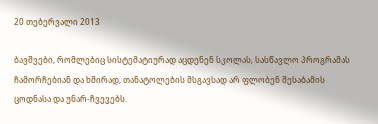20 თებერვალი 2013

ბავშვები, რომლებიც სისტემატიურად აცდენენ სკოლას, სასწავლო პროგრამას ჩამორჩებიან და ხშირად, თანატოლების მსგავსად არ ფლობენ შესაბამის ცოდნასა და უნარ-ჩვევებს.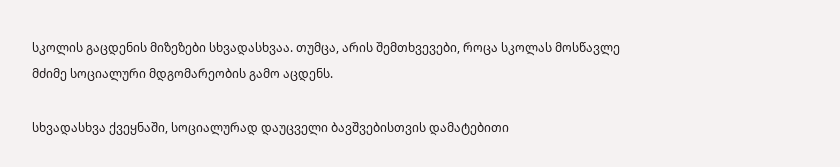სკოლის გაცდენის მიზეზები სხვადასხვაა. თუმცა, არის შემთხვევები, როცა სკოლას მოსწავლე მძიმე სოციალური მდგომარეობის გამო აცდენს.

სხვადასხვა ქვეყნაში, სოციალურად დაუცველი ბავშვებისთვის დამატებითი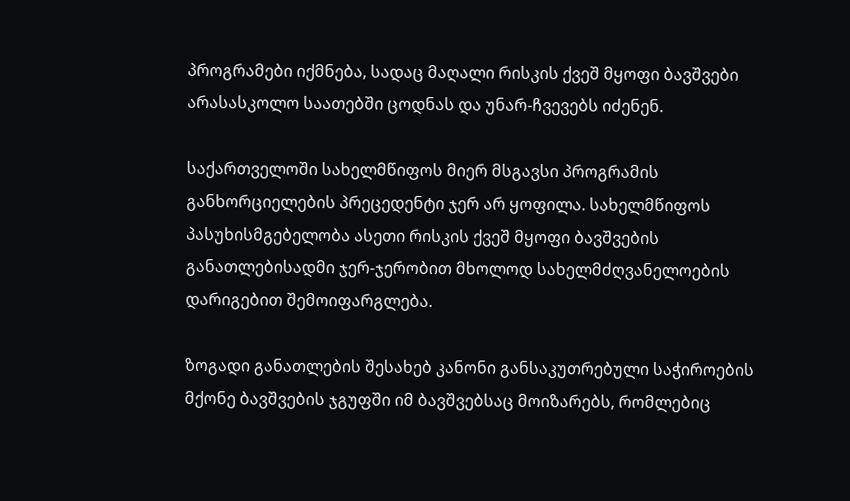პროგრამები იქმნება, სადაც მაღალი რისკის ქვეშ მყოფი ბავშვები არასასკოლო საათებში ცოდნას და უნარ-ჩვევებს იძენენ.

საქართველოში სახელმწიფოს მიერ მსგავსი პროგრამის განხორციელების პრეცედენტი ჯერ არ ყოფილა. სახელმწიფოს პასუხისმგებელობა ასეთი რისკის ქვეშ მყოფი ბავშვების განათლებისადმი ჯერ-ჯერობით მხოლოდ სახელმძღვანელოების დარიგებით შემოიფარგლება.

ზოგადი განათლების შესახებ კანონი განსაკუთრებული საჭიროების მქონე ბავშვების ჯგუფში იმ ბავშვებსაც მოიზარებს, რომლებიც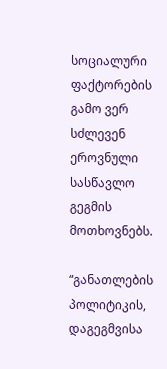სოციალური ფაქტორების გამო ვერ სძლევენ ეროვნული სასწავლო გეგმის მოთხოვნებს.

“განათლების პოლიტიკის, დაგეგმვისა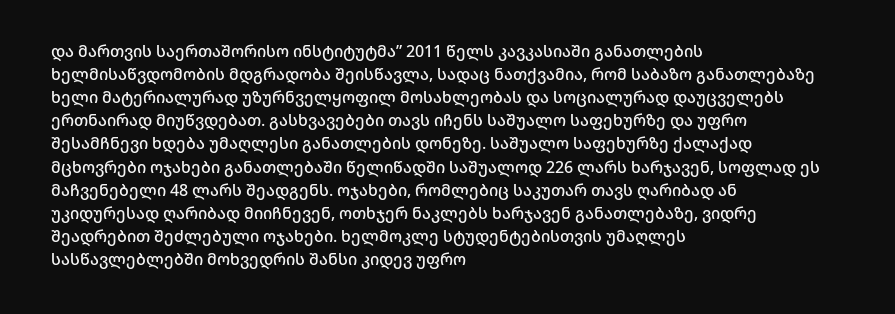და მართვის საერთაშორისო ინსტიტუტმა” 2011 წელს კავკასიაში განათლების ხელმისაწვდომობის მდგრადობა შეისწავლა, სადაც ნათქვამია, რომ საბაზო განათლებაზე ხელი მატერიალურად უზურნველყოფილ მოსახლეობას და სოციალურად დაუცველებს ერთნაირად მიუწვდებათ. გასხვავებები თავს იჩენს საშუალო საფეხურზე და უფრო შესამჩნევი ხდება უმაღლესი განათლების დონეზე. საშუალო საფეხურზე ქალაქად მცხოვრები ოჯახები განათლებაში წელიწადში საშუალოდ 226 ლარს ხარჯავენ, სოფლად ეს მაჩვენებელი 48 ლარს შეადგენს. ოჯახები, რომლებიც საკუთარ თავს ღარიბად ან უკიდურესად ღარიბად მიიჩნევენ, ოთხჯერ ნაკლებს ხარჯავენ განათლებაზე, ვიდრე შეადრებით შეძლებული ოჯახები. ხელმოკლე სტუდენტებისთვის უმაღლეს სასწავლებლებში მოხვედრის შანსი კიდევ უფრო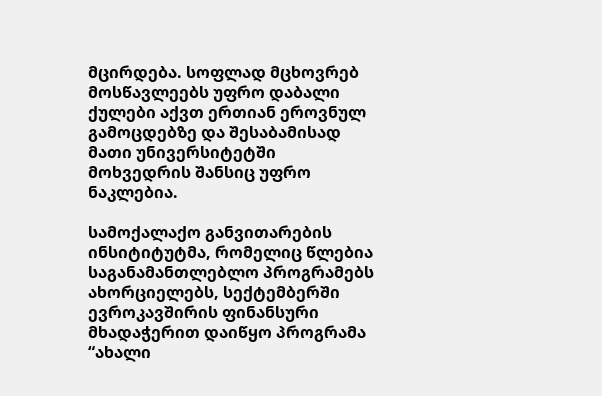მცირდება. სოფლად მცხოვრებ მოსწავლეებს უფრო დაბალი ქულები აქვთ ერთიან ეროვნულ გამოცდებზე და შესაბამისად მათი უნივერსიტეტში მოხვედრის შანსიც უფრო ნაკლებია.

სამოქალაქო განვითარების ინსიტიტუტმა, რომელიც წლებია საგანამანთლებლო პროგრამებს ახორციელებს, სექტემბერში ევროკავშირის ფინანსური მხადაჭერით დაიწყო პროგრამა “ახალი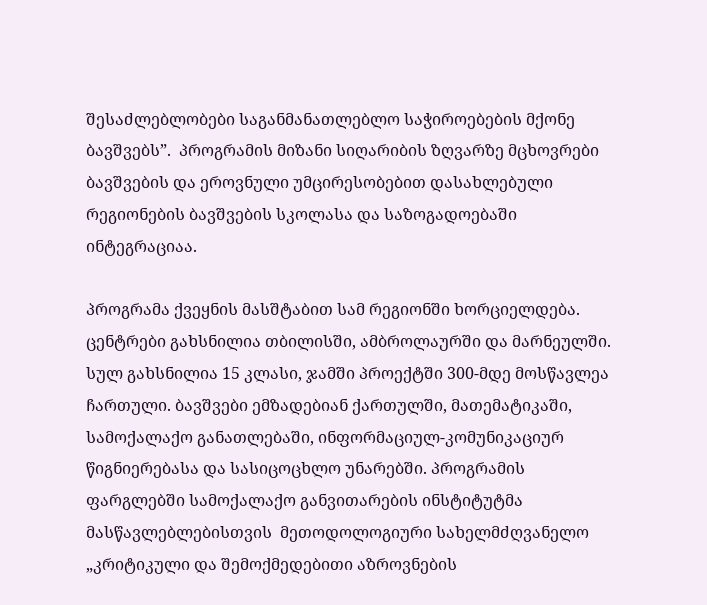შესაძლებლობები საგანმანათლებლო საჭიროებების მქონე ბავშვებს”.  პროგრამის მიზანი სიღარიბის ზღვარზე მცხოვრები ბავშვების და ეროვნული უმცირესობებით დასახლებული რეგიონების ბავშვების სკოლასა და საზოგადოებაში ინტეგრაციაა.

პროგრამა ქვეყნის მასშტაბით სამ რეგიონში ხორციელდება. ცენტრები გახსნილია თბილისში, ამბროლაურში და მარნეულში. სულ გახსნილია 15 კლასი, ჯამში პროექტში 300-მდე მოსწავლეა ჩართული. ბავშვები ემზადებიან ქართულში, მათემატიკაში, სამოქალაქო განათლებაში, ინფორმაციულ-კომუნიკაციურ წიგნიერებასა და სასიცოცხლო უნარებში. პროგრამის ფარგლებში სამოქალაქო განვითარების ინსტიტუტმა  მასწავლებლებისთვის  მეთოდოლოგიური სახელმძღვანელო „კრიტიკული და შემოქმედებითი აზროვნების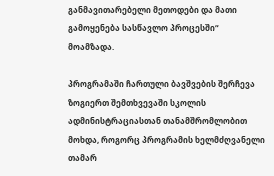განმავითარებელი მეთოდები და მათი გამოყენება სასწავლო პროცესში“ მოამზადა.

პროგრამაში ჩართული ბავშვების შერჩევა ზოგიერთ შემთხვევაში სკოლის ადმინისტრაციასთან თანამშრომლობით მოხდა, როგორც პროგრამის ხელმძღვანელი თამარ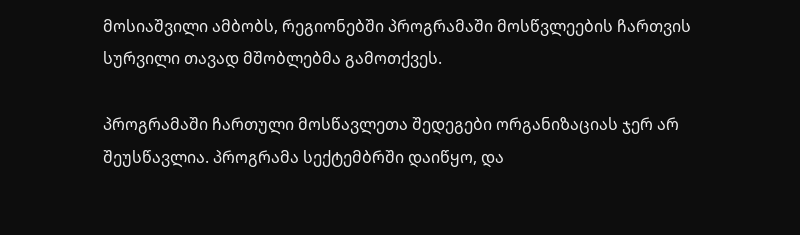მოსიაშვილი ამბობს, რეგიონებში პროგრამაში მოსწვლეების ჩართვის სურვილი თავად მშობლებმა გამოთქვეს.

პროგრამაში ჩართული მოსწავლეთა შედეგები ორგანიზაციას ჯერ არ შეუსწავლია. პროგრამა სექტემბრში დაიწყო, და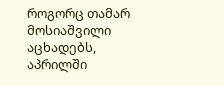როგორც თამარ მოსიაშვილი აცხადებს, აპრილში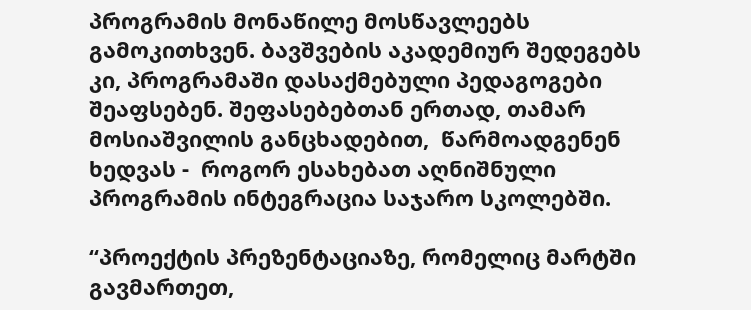პროგრამის მონაწილე მოსწავლეებს გამოკითხვენ. ბავშვების აკადემიურ შედეგებს კი, პროგრამაში დასაქმებული პედაგოგები შეაფსებენ. შეფასებებთან ერთად, თამარ მოსიაშვილის განცხადებით,  წარმოადგენენ ხედვას -  როგორ ესახებათ აღნიშნული პროგრამის ინტეგრაცია საჯარო სკოლებში.

“პროექტის პრეზენტაციაზე, რომელიც მარტში გავმართეთ,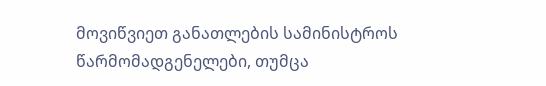მოვიწვიეთ განათლების სამინისტროს წარმომადგენელები, თუმცა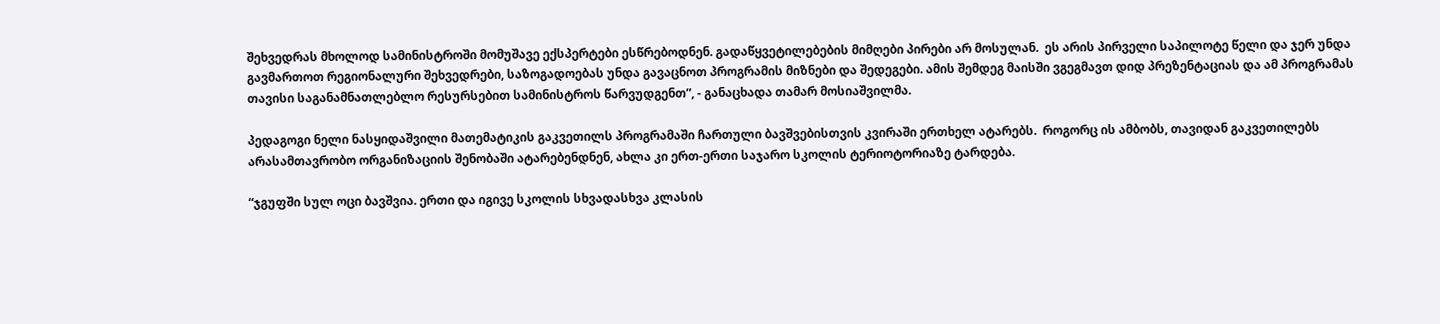შეხვედრას მხოლოდ სამინისტროში მომუშავე ექსპერტები ესწრებოდნენ. გადაწყვეტილებების მიმღები პირები არ მოსულან.  ეს არის პირველი საპილოტე წელი და ჯერ უნდა გავმართოთ რეგიონალური შეხვედრები, საზოგადოებას უნდა გავაცნოთ პროგრამის მიზნები და შედეგები. ამის შემდეგ მაისში ვგეგმავთ დიდ პრეზენტაციას და ამ პროგრამას თავისი საგანამნათლებლო რესურსებით სამინისტროს წარვუდგენთ”, - განაცხადა თამარ მოსიაშვილმა.

პედაგოგი ნელი ნასყიდაშვილი მათემატიკის გაკვეთილს პროგრამაში ჩართული ბავშვებისთვის კვირაში ერთხელ ატარებს.  როგორც ის ამბობს, თავიდან გაკვეთილებს არასამთავრობო ორგანიზაციის შენობაში ატარებენდნენ, ახლა კი ერთ-ერთი საჯარო სკოლის ტერიოტორიაზე ტარდება.

“ჯგუფში სულ ოცი ბავშვია. ერთი და იგივე სკოლის სხვადასხვა კლასის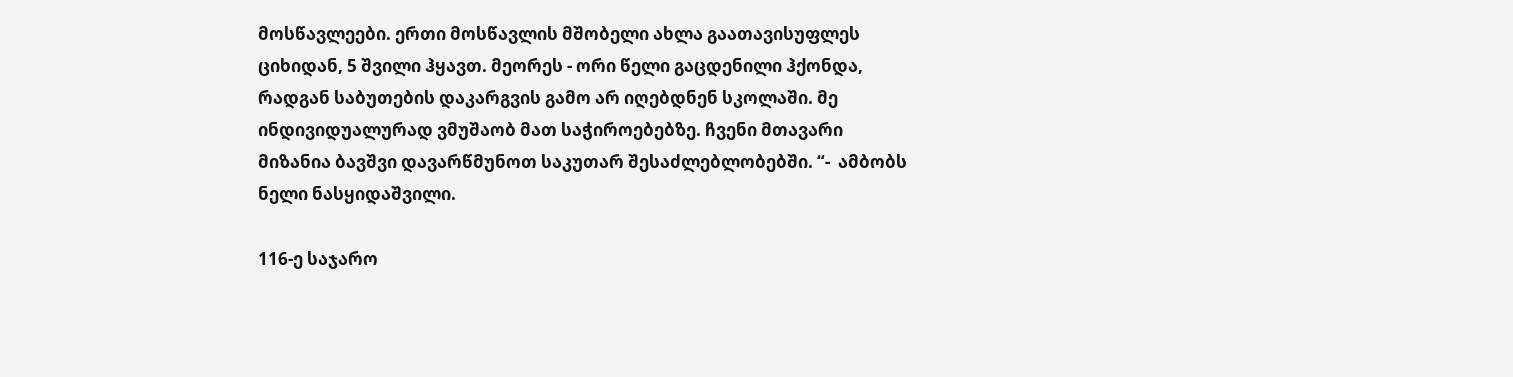მოსწავლეები. ერთი მოსწავლის მშობელი ახლა გაათავისუფლეს ციხიდან, 5 შვილი ჰყავთ. მეორეს - ორი წელი გაცდენილი ჰქონდა, რადგან საბუთების დაკარგვის გამო არ იღებდნენ სკოლაში. მე ინდივიდუალურად ვმუშაობ მათ საჭიროებებზე. ჩვენი მთავარი მიზანია ბავშვი დავარწმუნოთ საკუთარ შესაძლებლობებში. “-  ამბობს ნელი ნასყიდაშვილი.

116-ე საჯარო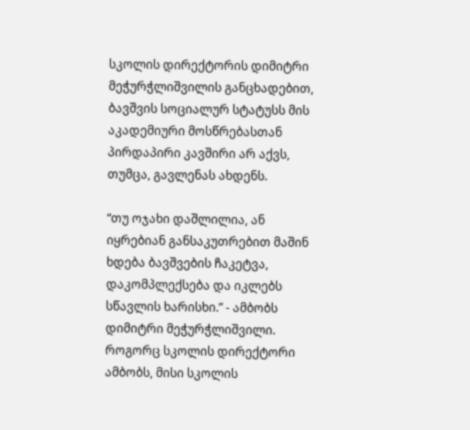სკოლის დირექტორის დიმიტრი მეჭურჭლიშვილის განცხადებით, ბავშვის სოციალურ სტატუსს მის აკადემიური მოსწრებასთან პირდაპირი კავშირი არ აქვს, თუმცა, გავლენას ახდენს.

“თუ ოჯახი დაშლილია, ან იყრებიან განსაკუთრებით მაშინ ხდება ბავშვების ჩაკეტვა, დაკომპლექსება და იკლებს სწავლის ხარისხი.” - ამბობს დიმიტრი მეჭურჭლიშვილი. როგორც სკოლის დირექტორი ამბობს, მისი სკოლის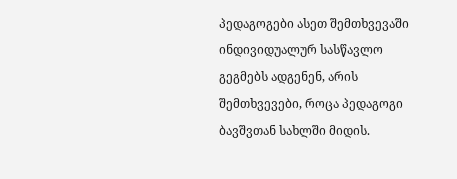პედაგოგები ასეთ შემთხვევაში ინდივიდუალურ სასწავლო გეგმებს ადგენენ, არის შემთხვევები, როცა პედაგოგი ბავშვთან სახლში მიდის.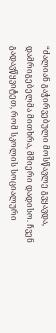“ძალიან გაჭირვებული მოსწავლე გვყავდა,  დამრიგებელმა მითხრა, მშიერი დადისო. ჩვენ გადავწყვიტეთ, რომ სკოლის სოციალური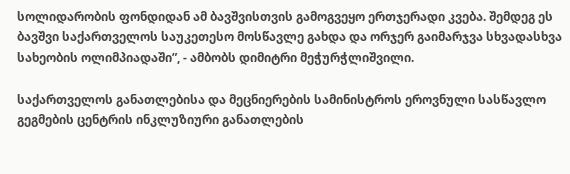სოლიდარობის ფონდიდან ამ ბავშვისთვის გამოგვეყო ერთჯერადი კვება. შემდეგ ეს ბავშვი საქართველოს საუკეთესო მოსწავლე გახდა და ორჯერ გაიმარჯვა სხვადასხვა სახეობის ოლიმპიადაში”, - ამბობს დიმიტრი მეჭურჭლიშვილი.

საქართველოს განათლებისა და მეცნიერების სამინისტროს ეროვნული სასწავლო გეგმების ცენტრის ინკლუზიური განათლების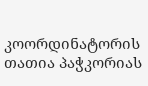კოორდინატორის თათია პაჭკორიას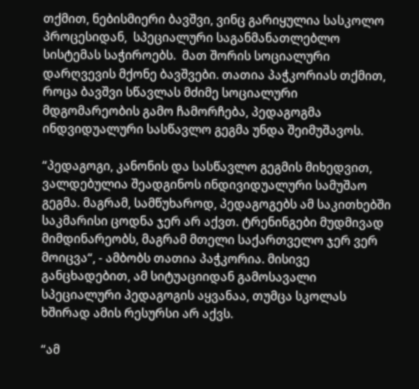თქმით, ნებისმიერი ბავშვი, ვინც გარიყულია სასკოლო პროცესიდან,  სპეციალური საგანმანათლებლო სისტემას საჭიროებს.  მათ შორის სოციალური დარღვევის მქონე ბავშვები. თათია პაჭკორიას თქმით, როცა ბავშვი სწავლას მძიმე სოციალური მდგომარეობის გამო ჩამორჩება, პედაგოგმა ინდვიდუალური სასწავლო გეგმა უნდა შეიმუშავოს.

“პედაგოგი, კანონის და სასწავლო გეგმის მიხედვით,  ვალდებულია შეადგინოს ინდივიდუალური სამუშაო გეგმა. მაგრამ, სამწუხაროდ, პედაგოგებს ამ საკითხებში საკმარისი ცოდნა ჯერ არ აქვთ. ტრენინგები მუდმივად მიმდინარეობს, მაგრამ მთელი საქართველო ჯერ ვერ მოიცვა“, - ამბობს თათია პაჭკორია. მისივე განცხადებით, ამ სიტუაციიდან გამოსავალი სპეციალური პედაგოგის აყვანაა, თუმცა სკოლას ხშირად ამის რესურსი არ აქვს.

“ამ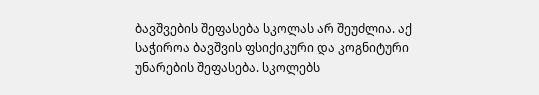ბავშვების შეფასება სკოლას არ შეუძლია. აქ საჭიროა ბავშვის ფსიქიკური და კოგნიტური უნარების შეფასება. სკოლებს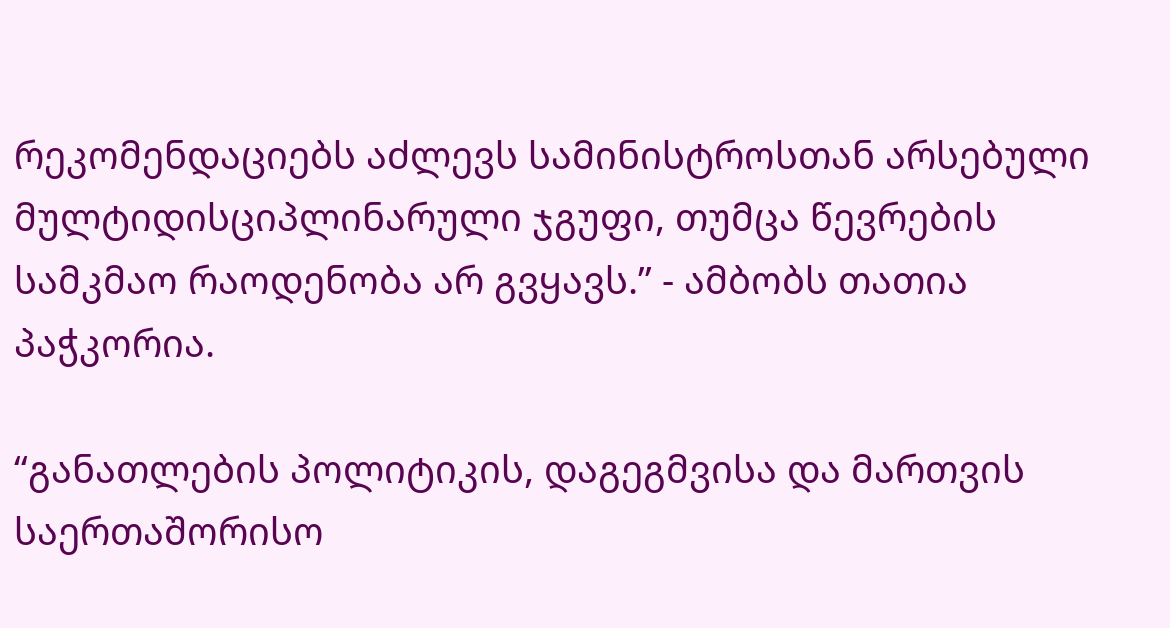რეკომენდაციებს აძლევს სამინისტროსთან არსებული მულტიდისციპლინარული ჯგუფი, თუმცა წევრების სამკმაო რაოდენობა არ გვყავს.” - ამბობს თათია პაჭკორია.

“განათლების პოლიტიკის, დაგეგმვისა და მართვის საერთაშორისო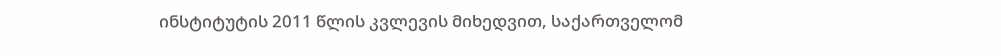ინსტიტუტის 2011 წლის კვლევის მიხედვით, საქართველომ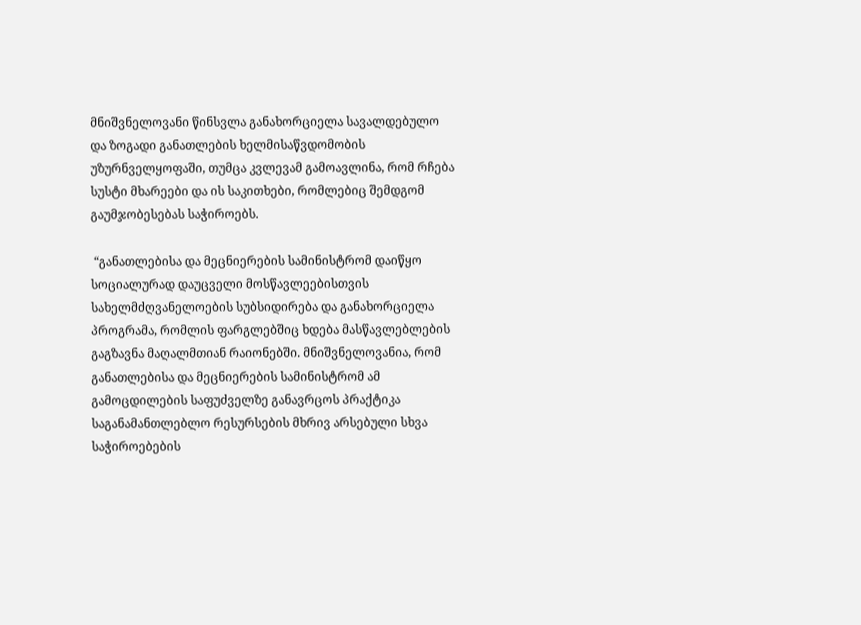მნიშვნელოვანი წინსვლა განახორციელა სავალდებულო და ზოგადი განათლების ხელმისაწვდომობის უზურნველყოფაში, თუმცა კვლევამ გამოავლინა, რომ რჩება სუსტი მხარეები და ის საკითხები, რომლებიც შემდგომ გაუმჯობესებას საჭიროებს.

 “განათლებისა და მეცნიერების სამინისტრომ დაიწყო სოციალურად დაუცველი მოსწავლეებისთვის სახელმძღვანელოების სუბსიდირება და განახორციელა პროგრამა, რომლის ფარგლებშიც ხდება მასწავლებლების გაგზავნა მაღალმთიან რაიონებში. მნიშვნელოვანია, რომ განათლებისა და მეცნიერების სამინისტრომ ამ გამოცდილების საფუძველზე განავრცოს პრაქტიკა საგანამანთლებლო რესურსების მხრივ არსებული სხვა საჭიროებების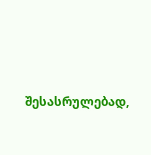შესასრულებად,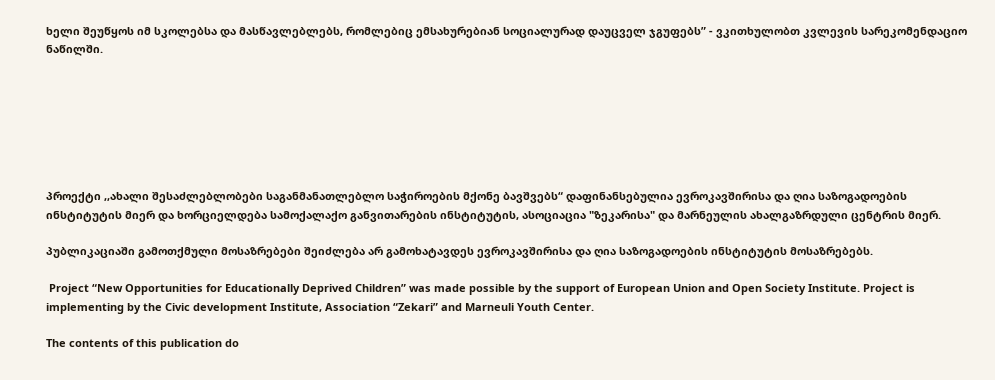ხელი შეუწყოს იმ სკოლებსა და მასწავლებლებს, რომლებიც ემსახურებიან სოციალურად დაუცველ ჯგუფებს” - ვკითხულობთ კვლევის სარეკომენდაციო ნაწილში.







პროექტი ,,ახალი შესაძლებლობები საგანმანათლებლო საჭიროების მქონე ბავშვებს“ დაფინანსებულია ევროკავშირისა და ღია საზოგადოების ინსტიტუტის მიერ და ხორციელდება სამოქალაქო განვითარების ინსტიტუტის, ასოციაცია "ზეკარისა" და მარნეულის ახალგაზრდული ცენტრის მიერ.

პუბლიკაციაში გამოთქმული მოსაზრებები შეიძლება არ გამოხატავდეს ევროკავშირისა და ღია საზოგადოების ინსტიტუტის მოსაზრებებს.

 Project “New Opportunities for Educationally Deprived Children” was made possible by the support of European Union and Open Society Institute. Project is implementing by the Civic development Institute, Association “Zekari” and Marneuli Youth Center.

The contents of this publication do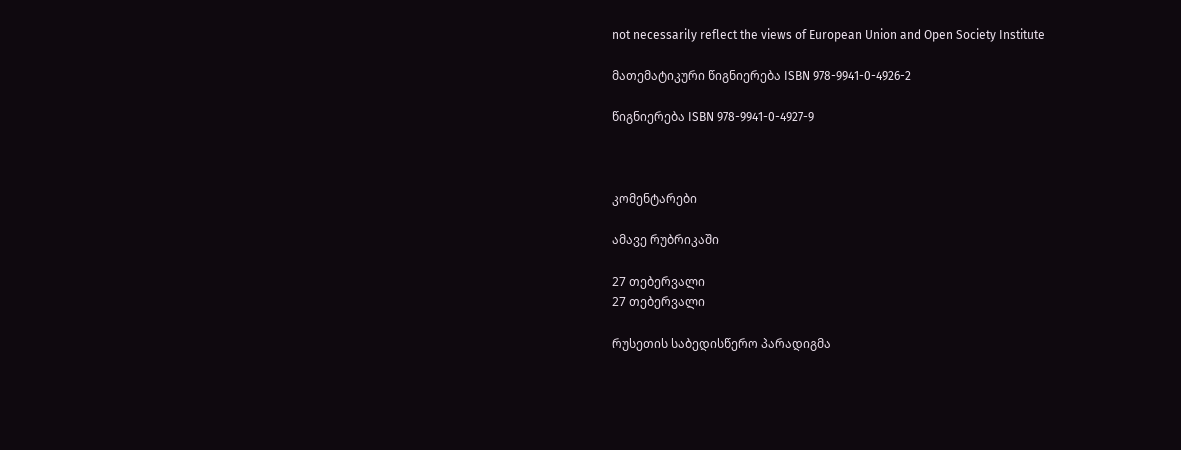not necessarily reflect the views of European Union and Open Society Institute

მათემატიკური წიგნიერება ISBN 978-9941-0-4926-2

წიგნიერება ISBN 978-9941-0-4927-9



კომენტარები

ამავე რუბრიკაში

27 თებერვალი
27 თებერვალი

რუსეთის საბედისწერო პარადიგმა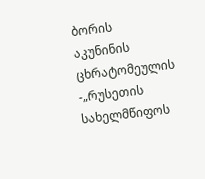ბორის აკუნინის ცხრატომეულის -„რუსეთის სახელმწიფოს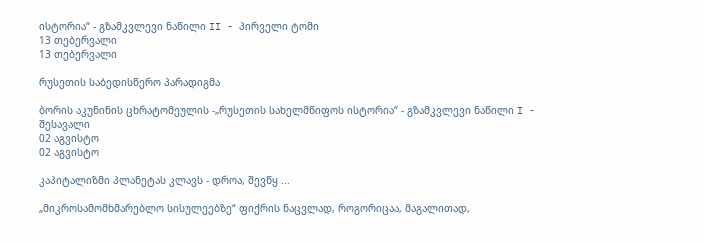ისტორია“ - გზამკვლევი ნაწილი II - პირველი ტომი
13 თებერვალი
13 თებერვალი

რუსეთის საბედისწერო პარადიგმა

ბორის აკუნინის ცხრატომეულის -„რუსეთის სახელმწიფოს ისტორია“ - გზამკვლევი ნაწილი I - შესავალი
02 აგვისტო
02 აგვისტო

კაპიტალიზმი პლანეტას კლავს - დროა, შევწყ ...

„მიკროსამომხმარებლო სისულეებზე“ ფიქრის ნაცვლად, როგორიცაა, მაგალითად,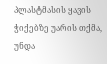პლასტმასის ყავის ჭიქებზე უარის თქმა, უნდა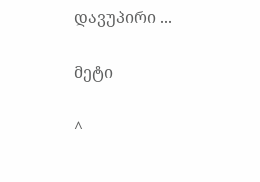დავუპირი ...

მეტი

^